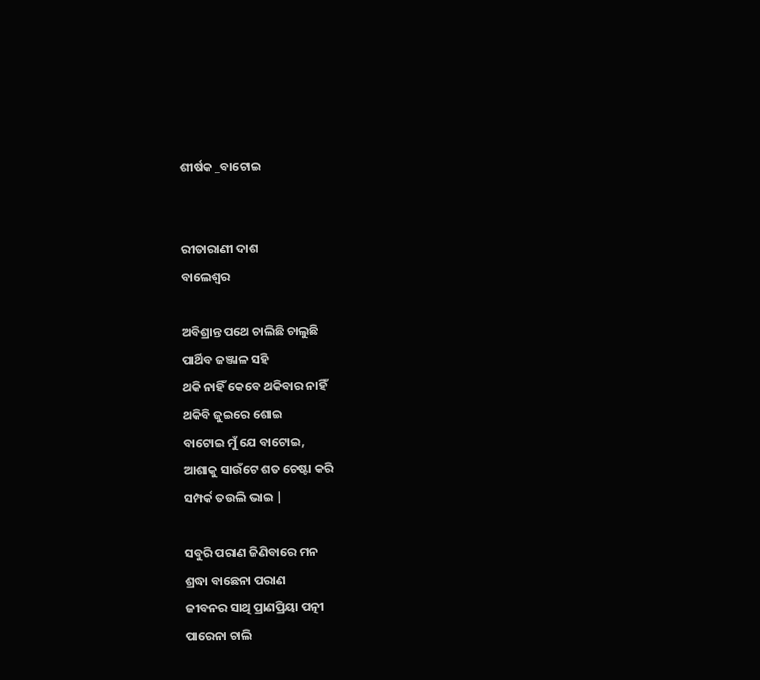ଶୀର୍ଷକ _ବାଟୋଇ


ରୀତାରାଣୀ ଦାଶ
ବାଲେଶ୍ୱର

ଅବିଶ୍ରାନ୍ତ ପଥେ ଚାଲିଛି ଚାଲୁଛି
ପାର୍ଥିବ ଜଞ୍ଜାଳ ସହି
ଥକି ନାହିଁ କେବେ ଥକିବାର ନାହିଁ
ଥକିବି ଜୁଇରେ ଶୋଇ
ବାଟୋଇ ମୁଁ ଯେ ବାଟୋଇ,
ଆଶାକୁ ସାଉଁଟେ ଶତ ଚେଷ୍ଟା କରି
ସମ୍ପର୍କ ତଉଲି ଭାଇ |

ସବୁରି ପରାଣ ଜିଣିବାରେ ମନ
ଶ୍ରଦ୍ଧା ବାଛେନା ପରାଣ
ଜୀବନର ସାଥି ପ୍ରାଣପ୍ରିୟା ପତ୍ନୀ
ପାରେନା ଚାଲି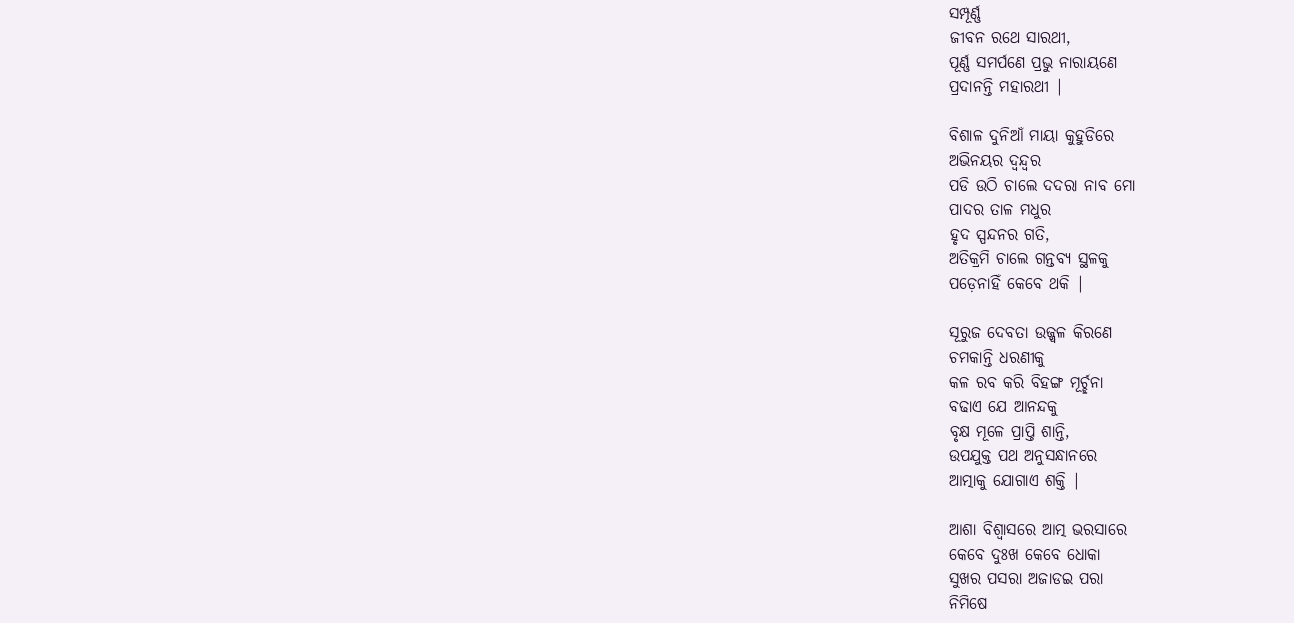ସମ୍ପୂର୍ଣ୍ଣ
ଜୀବନ ରଥେ ସାରଥୀ,
ପୂର୍ଣ୍ଣ ସମର୍ପଣେ ପ୍ରଭୁ ନାରାୟଣେ
ପ୍ରଦାନନ୍ତି ମହାରଥୀ |

ବିଶାଳ ଦୁନିଆଁ ମାୟା କୁହୁଡିରେ
ଅଭିନୟର ଦ୍ୱନ୍ଦ୍ୱର
ପଡି ଉଠି ଚାଲେ ଦଦରା ନାବ ମୋ
ପାଦର ତାଳ ମଧୁର
ହୃଦ ସ୍ପନ୍ଦନର ଗତି,
ଅତିକ୍ରମି ଚାଲେ ଗନ୍ତବ୍ୟ ସ୍ଥଳକୁ
ପଡ଼େନାହିଁ କେବେ ଥକି |

ସୂରୁଜ ଦେବତା ଉଜ୍ଜ୍ୱଳ କିରଣେ
ଚମକାନ୍ତି ଧରଣୀକୁ
କଳ ରବ କରି ବିହଙ୍ଗ ମୂର୍ଚ୍ଛନା
ବଢାଏ ଯେ ଆନନ୍ଦକୁ
ବୃକ୍ଷ ମୂଳେ ପ୍ରାପ୍ତି ଶାନ୍ତି,
ଉପଯୁକ୍ତ ପଥ ଅନୁସନ୍ଧାନରେ
ଆତ୍ମାକୁ ଯୋଗାଏ ଶକ୍ତି |

ଆଶା ବିଶ୍ୱାସରେ ଆତ୍ମ ଭରସାରେ
କେବେ ଦୁଃଖ କେବେ ଧୋକା
ସୁଖର ପସରା ଅଜାଡଇ ପରା
ନିମିଷେ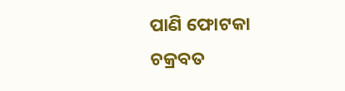ପାଣି ଫୋଟକା
ଚକ୍ରବତ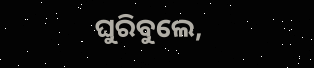ଘୁରିବୁଲେ,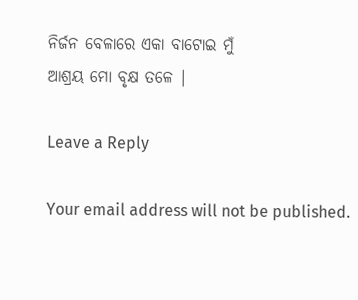ନିର୍ଜନ ବେଳାରେ ଏକା ବାଟୋଇ ମୁଁ
ଆଶ୍ରୟ ମୋ ବୃକ୍ଷ ତଳେ |

Leave a Reply

Your email address will not be published.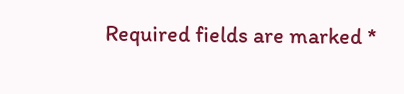Required fields are marked *